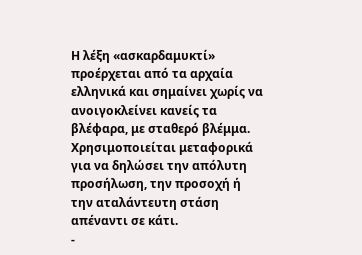Η λέξη «ασκαρδαμυκτί» προέρχεται από τα αρχαία ελληνικά και σημαίνει χωρίς να ανοιγοκλείνει κανείς τα βλέφαρα, με σταθερό βλέμμα. Χρησιμοποιείται μεταφορικά για να δηλώσει την απόλυτη προσήλωση, την προσοχή ή την αταλάντευτη στάση απέναντι σε κάτι.
-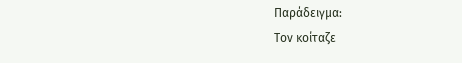Παράδειγμα:
Τον κοίταζε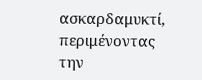ασκαρδαμυκτί, περιμένοντας την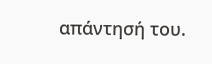απάντησή του.